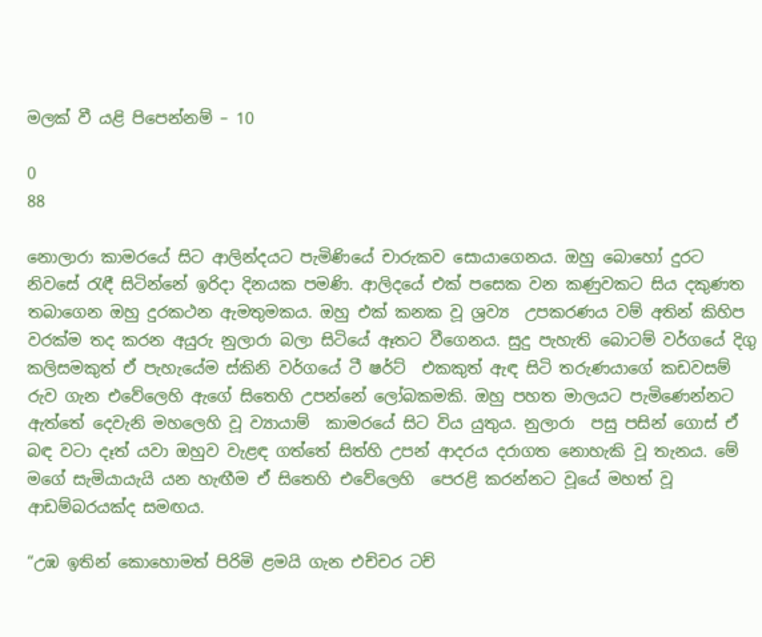මලක් වී යළි පිපෙන්නම් – 10

0
88

නොලාරා කාමරයේ සිට ආලින්දයට පැමිණියේ චාරුකව සොයාගෙනය. ඔහු බොහෝ දුරට නිවසේ රැඳී සිටින්නේ ඉරිදා දිනයක පමණි. ආලිදයේ එක් පසෙක වන කණුවකට සිය දකුණත තබාගෙන ඔහු දුරකථන ඇමතුමකය. ඔහු එක් කනක වූ ශ්‍රව්‍ය  උපකරණය වම් අතින් කිහිප වරක්ම තද කරන අයුරු නුලාරා බලා සිටියේ ඈතට වීගෙනය. සුදු පැහැති බොටම් වර්ගයේ දිගු කලිසමකුත් ඒ පැහැයේම ස්කිනි වර්ගයේ ටී ෂර්ට්  එකකුත් ඇඳ සිටි තරුණයාගේ කඩවසම් රුව ගැන එවේලෙහි ඇගේ සිතෙහි උපන්නේ ලෝබකමකි. ඔහු පහත මාලයට පැමිණෙන්නට ඇත්තේ දෙවැනි මහලෙහි වූ ව්‍යායාම්  කාමරයේ සිට විය යුතුය. නුලාරා  පසු පසින් ගොස් ඒ බඳ වටා දෑත් යවා ඔහුව වැළඳ ගත්තේ සිත්හි උපන් ආදරය දරාගත නොහැකි වූ තැනය. මේ මගේ සැමියායැයි යන හැඟීම ඒ සිතෙහි එවේලෙහි  පෙරළි කරන්නට වූයේ මහත් වූ ආඩම්බරයක්ද සමඟය.

“උඹ ඉතින් කොහොමත් පිරිමි ළමයි ගැන එච්චර ටච්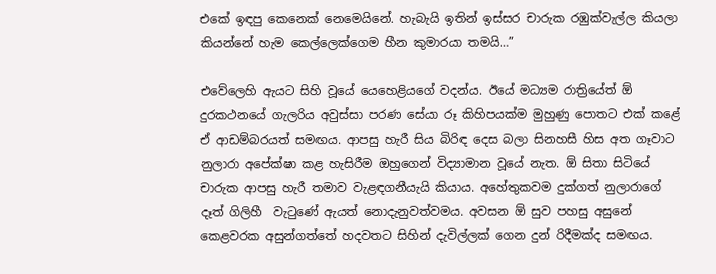එකේ ඉඳපු කෙනෙක් නෙමෙයිනේ. හැබැයි ඉතින් ඉස්සර චාරුක රඹුක්වැල්ල කියලා කියන්නේ හැම කෙල්ලෙක්ගෙම හීන කුමාරයා තමයි…”

එවේලෙහි ඇයට සිහි වූයේ යෙහෙළියගේ වදන්ය. ඊයේ මධ්‍යම රාත්‍රියේත් ඕ දුරකථනයේ ගැලරිය අවුස්සා පරණ සේයා රූ කිහිපයක්ම මුහුණු පොතට එක් කළේ ඒ ආඩම්බරයත් සමඟය. ආපසු හැරී සිය බිරිඳ දෙස බලා සිනහසී හිස අත ගෑවාට නුලාරා අපේක්ෂා කළ හැසිරීම ඔහුගෙන් විද්‍යාමාන වූයේ නැත. ඕ සිතා සිටියේ චාරුක ආපසු හැරී තමාව වැළඳගනීයැයි කියාය. අහේතුකවම දුක්ගත් නුලාරාගේ  දෑත් ගිලිහී  වැටුණේ ඇයත් නොදැනුවත්වමය. අවසන ඕ සුව පහසු අසුනේ කෙළවරක අසුන්ගත්තේ හදවතට සිහින් දැවිල්ලක් ගෙන දුන් රිදීමක්ද සමඟය.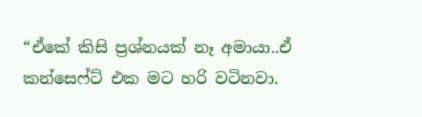“ඒකේ කිසි ප්‍රශ්නයක් නෑ අමායා..ඒ කන්සෙෆ්ට් එක මට හරි වටිනවා.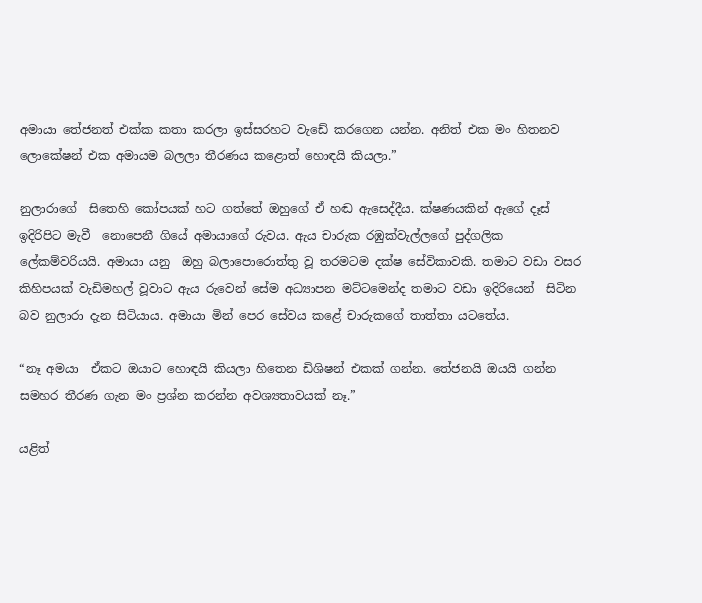අමායා තේජනත් එක්ක කතා කරලා ඉස්සරහට වැඩේ කරගෙන යන්න. අනිත් එක මං හිතනව ලොකේෂන් එක අමායම බලලා තීරණය කළොත් හොඳයි කියලා.”

නුලාරාගේ  සිතෙහි කෝපයක් හට ගත්තේ ඔහුගේ ඒ හඬ ඇසෙද්දීය. ක්ෂණයකින් ඇගේ දෑස් ඉදිරිපිට මැවී  නොපෙනී ගියේ අමායාගේ රුවය. ඇය චාරුක රඹුක්වැල්ලගේ පුද්ගලික ලේකම්වරියයි. අමායා යනු  ඔහු බලාපොරොත්තු වූ තරමටම දක්ෂ සේවිකාවකි. තමාට වඩා වසර කිහිපයක් වැඩිමහල් වූවාට ඇය රුවෙන් සේම අධ්‍යාපන මට්ටමෙන්ද තමාට වඩා ඉදිරියෙන්  සිටින බව නුලාරා දැන සිටියාය. අමායා මින් පෙර සේවය කළේ චාරුකගේ තාත්තා යටතේය.

“නෑ අමයා  ඒකට ඔයාට හොඳයි කියලා හිතෙන ඩිශිෂන් එකක් ගන්න. තේජනයි ඔයයි ගන්න සමහර තීරණ ගැන මං ප්‍රශ්න කරන්න අවශ්‍යතාවයක් නෑ.”

යළිත්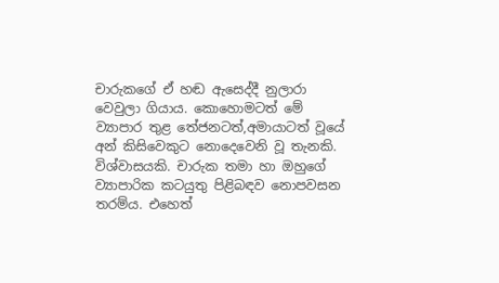චාරුකගේ ඒ හඬ ඇසෙද්දී නුලාරා වෙවුලා ගියාය. කොහොමටත් මේ ව්‍යාපාර තුළ තේජනටත්,අමායාටත් වූයේ අන් කිසිවෙකුට නොදෙවෙනි වූ තැනකි. විශ්වාසයකි. චාරුක තමා හා ඔහුගේ ව්‍යාපාරික කටයුතු පිළිබඳව නොපවසන තරම්ය. එහෙත්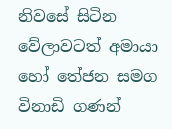නිවසේ සිටින වේලාවටත් අමායා හෝ තේජන සමග විනාඩි ගණන්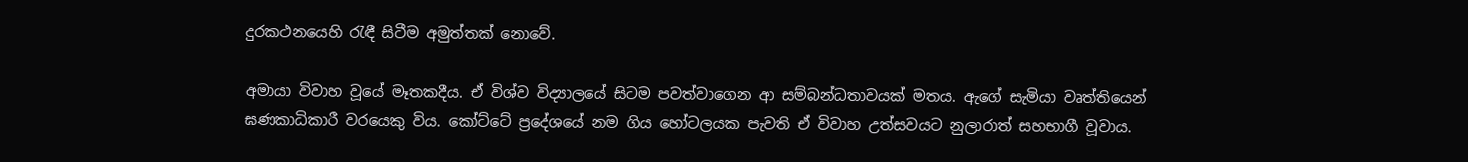දුරකථනයෙහි රැඳී සිටීම අමුත්තක් නොවේ.

අමායා විවාහ වූයේ මෑතකදීය. ඒ විශ්ව විද්‍යාලයේ සිටම පවත්වාගෙන ආ සම්බන්ධතාවයක් මතය. ඇගේ සැමියා වෘත්තියෙන් ඝණකාධිකාරී වරයෙකු විය. කෝට්ටේ ප්‍රදේශයේ නම ගිය හෝටලයක පැවති ඒ විවාහ උත්සවයට නුලාරාත් සහභාගී වූවාය.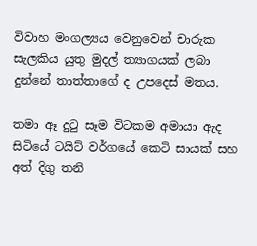විවාහ මංගල්‍යය වෙනුවෙන් චාරුක සැලකිය යුතු මුදල් ත්‍යාගයක් ලබා දුන්නේ තාත්තාගේ ද උපදෙස් මතය.

තමා ඈ දුටු සෑම විටකම අමායා ඇද සිටියේ ටයිට් වර්ගයේ කෙටි සායක් සහ අත් දිගු තනි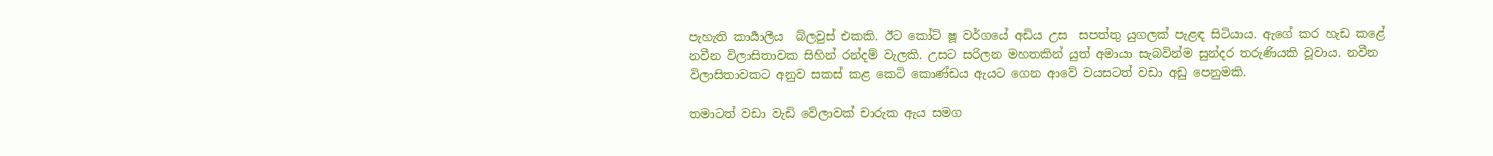පැහැති කාර්‍යාලීය  බ්ලවුස් එකකි. ඊට කෝට් ෂූ වර්ගයේ අඩිය උස  සපත්තු යුගලක් පැළඳ සිටියාය. ඇගේ කර හැඩ කළේ නවීන විලාසිතාවක සිහින් රන්දම් වැලකි. උසට සරිලන මහතකින් යුත් අමායා සැබවින්ම සුන්දර තරුණියකි වූවාය. නවීන විලාසිතාවකට අනුව සකස් කළ කෙටි කොණ්ඩය ඇයට ගෙන ආවේ වයසටත් වඩා අඩු පෙනුමකි.

තමාටත් වඩා වැඩි වේලාවක් චාරුක ඇය සමග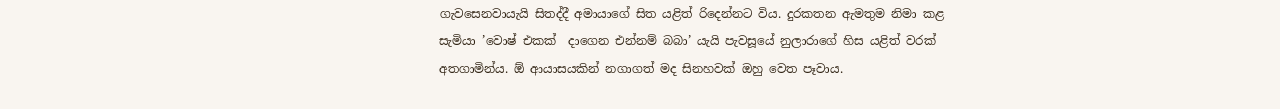ගැවසෙනවායැයි සිතද්දී අමායාගේ සිත යළිත් රිදෙන්නට විය. දුරකතන ඇමතුම නිමා කළ සැමියා ’වොෂ් එකක්  දාගෙන එන්නම් බබා’ යැයි පැවසූයේ නුලාරාගේ හිස යළිත් වරක් අතගාමින්ය. ඕ ආයාසයකින් නගාගත් මද සිනහවක් ඔහු වෙත පෑවාය.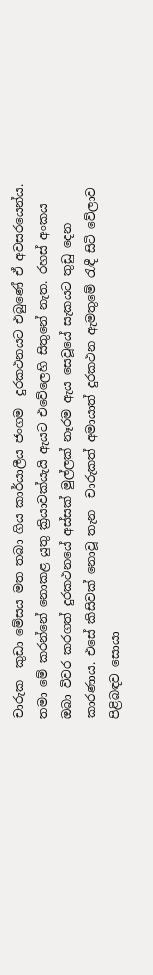චාරුක  කුඩා මේසය මත තබා ගිය කාර්යාලීය ජංගම  දුරකථනයට එබුණේ ඒ අවසරයෙන්ය. තමා මේ කරන්නේ නොකළ යුතු ක්‍රියාවක්යැයි ඇයට එවේලෙහි සිතුනේ නැත. රහස් අංකය ඔබා විවර කරගත් දුරකථනයේ අස්සක් මුල්ලක් නෑරම ඇය සෙවූයේ සැකයට තුඩු දෙන කාරණාය. එසේ කිසිවක් නොවූ තැන  චාරුකත් අමායාත් දුරකථන ඇමතුමේ රැඳී සිටි වේලාව පිළිබඳව සොයා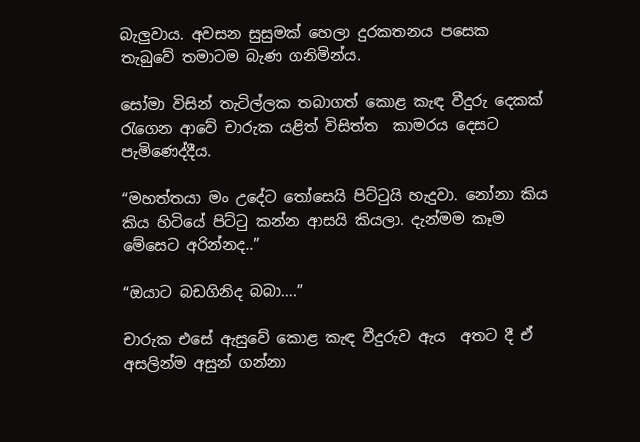බැලුවාය. අවසන සුසුමක් හෙලා දුරකතනය පසෙක තැබුවේ තමාටම බැණ ගනිමින්ය.

සෝමා විසින් තැටිල්ලක තබාගත් කොළ කැඳ වීදුරු දෙකක් රැගෙන ආවේ චාරුක යළිත් විසිත්ත  කාමරය දෙසට පැමිණෙද්දීය.

“මහත්තයා මං උදේට තෝසෙයි පිට්ටුයි හැදුවා. නෝනා කිය කිය හිටියේ පිට්ටු කන්න ආසයි කියලා. දැන්මම කෑම මේසෙට අරින්නද..”

“ඔයාට බඩගිනිද බබා….”

චාරුක එසේ ඇසුවේ කොළ කැඳ වීදුරුව ඇය  අතට දී ඒ අසලින්ම අසුන් ගන්නා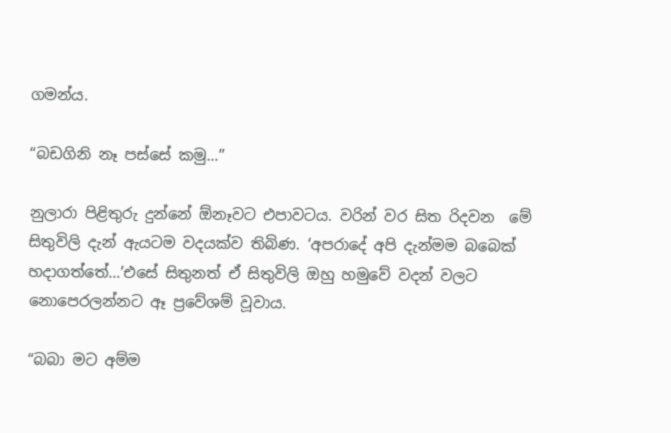ගමන්ය.

“බඩගිනි නෑ පස්සේ කමු…”

නුලාරා පිළිතුරු දුන්නේ ඕනෑවට එපාවටය. වරින් වර සිත රිදවන  මේ සිතුවිලි දැන් ඇයටම වදයක්ව තිබිණ. ‘අපරාදේ අපි දැන්මම බබෙක් හදාගත්තේ…’එසේ සිතුනත් ඒ සිතුවිලි ඔහු හමුවේ වදන් වලට නොපෙරලන්නට ඈ ප්‍රවේශම් වූවාය.

“බබා මට අම්ම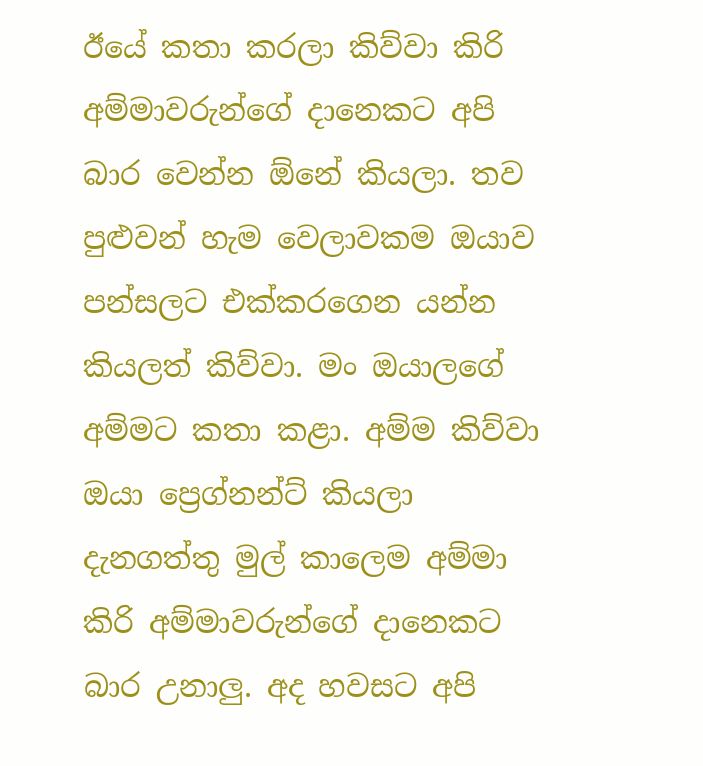ඊයේ කතා කරලා කිව්වා කිරි අම්මාවරුන්ගේ දානෙකට අපි බාර වෙන්න ඕනේ කියලා. තව පුළුවන් හැම වෙලාවකම ඔයාව පන්සලට එක්කරගෙන යන්න කියලත් කිව්වා. මං ඔයාලගේ අම්මට කතා කළා. අම්ම කිව්වා ඔයා ප්‍රෙග්නන්ට් කියලා දැනගත්තු මුල් කාලෙම අම්මා කිරි අම්මාවරුන්ගේ දානෙකට බාර උනාලු. අද හවසට අපි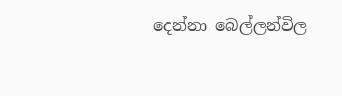දෙන්නා බෙල්ලන්විල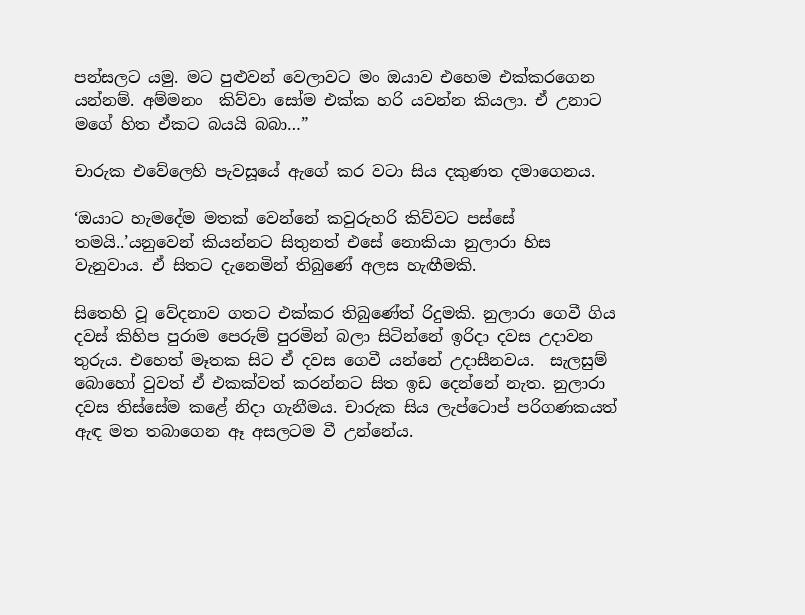පන්සලට යමු. මට පුළුවන් වෙලාවට මං ඔයාව එහෙම එක්කරගෙන යන්නම්. අම්මනං  කිව්වා සෝම එක්ක හරි යවන්න කියලා. ඒ උනාට මගේ හිත ඒකට බයයි බබා…”

චාරුක එවේලෙහි පැවසූයේ ඇගේ කර වටා සිය දකුණත දමාගෙනය.

‘ඔයාට හැමදේම මතක් වෙන්නේ කවුරුහරි කිව්වට පස්සේ තමයි..’යනුවෙන් කියන්නට සිතුනත් එසේ නොකියා නුලාරා හිස වැනුවාය. ඒ සිතට දැනෙමින් තිබුණේ අලස හැඟීමකි.

සිතෙහි වූ වේදනාව ගතට එක්කර තිබුණේත් රිදුමකි. නුලාරා ගෙවී ගිය දවස් කිහිප පුරාම පෙරුම් පුරමින් බලා සිටින්නේ ඉරිදා දවස උදාවන තුරුය. එහෙත් මෑතක සිට ඒ දවස ගෙවී යන්නේ උදාසීනවය.  සැලසුම් බොහෝ වුවත් ඒ එකක්වත් කරන්නට සිත ඉඩ දෙන්නේ නැත. නුලාරා දවස තිස්සේම කළේ නිදා ගැනීමය. චාරුක සිය ලැප්ටොප් පරිගණකයත් ඇඳ මත තබාගෙන ඈ අසලටම වී උන්නේය.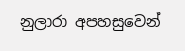නුලාරා අපහසුවෙන්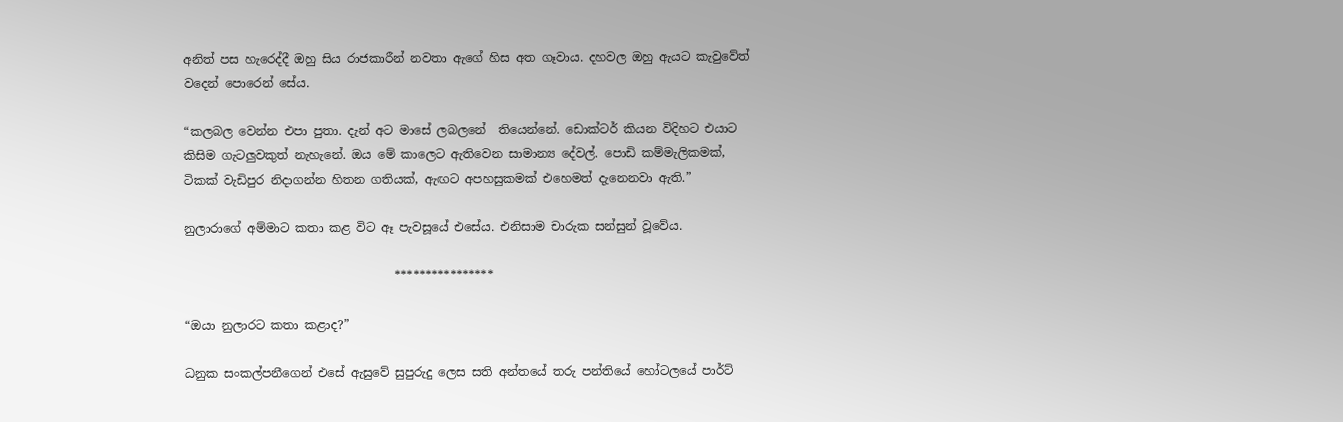අනිත් පස හැරෙද්දී ඔහු සිය රාජකාරීන් නවතා ඇගේ හිස අත ගෑවාය. දහවල ඔහු ඇයට කැවුවේත් වදෙන් පොරෙන් සේය.

“කලබල වෙන්න එපා පුතා. දැන් අට මාසේ ලබලනේ  තියෙන්නේ. ඩොක්ටර් කියන විදිහට එයාට කිසිම ගැටලුවකුත් නැහැනේ. ඔය මේ කාලෙට ඇතිවෙන සාමාන්‍ය දේවල්. පොඩි කම්මැලිකමක්, ටිකක් වැඩිපුර නිදාගන්න හිතන ගතියක්, ඇඟට අපහසුකමක් එහෙමත් දැනෙනවා ඇති.”

නුලාරාගේ අම්මාට කතා කළ විට ඈ පැවසූයේ එසේය. එනිසාම චාරුක සන්සුන් වූවේය.

                                   ****************

“ඔයා නුලාරට කතා කළාද?”

ධනුක සංකල්පනීගෙන් එසේ ඇසුවේ සුපුරුදු ලෙස සති අන්තයේ තරු පන්තියේ හෝටලයේ පාර්ට්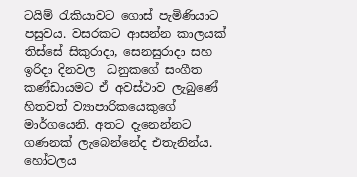ටයිම් රැකියාවට ගොස් පැමිණියාට පසුවය. වසරකට ආසන්න කාලයක් තිස්සේ සිකුරාදා, සෙනසුරාදා සහ ඉරිදා දිනවල  ධනුකගේ සංගීත කණ්ඩායමට ඒ අවස්ථාව ලැබුණේ හිතවත් ව්‍යාපාරිකයෙකුගේ මාර්ගයෙනි. අතට දැනෙන්නට ගණනක් ලැබෙන්නේද එතැනින්ය. හෝටලය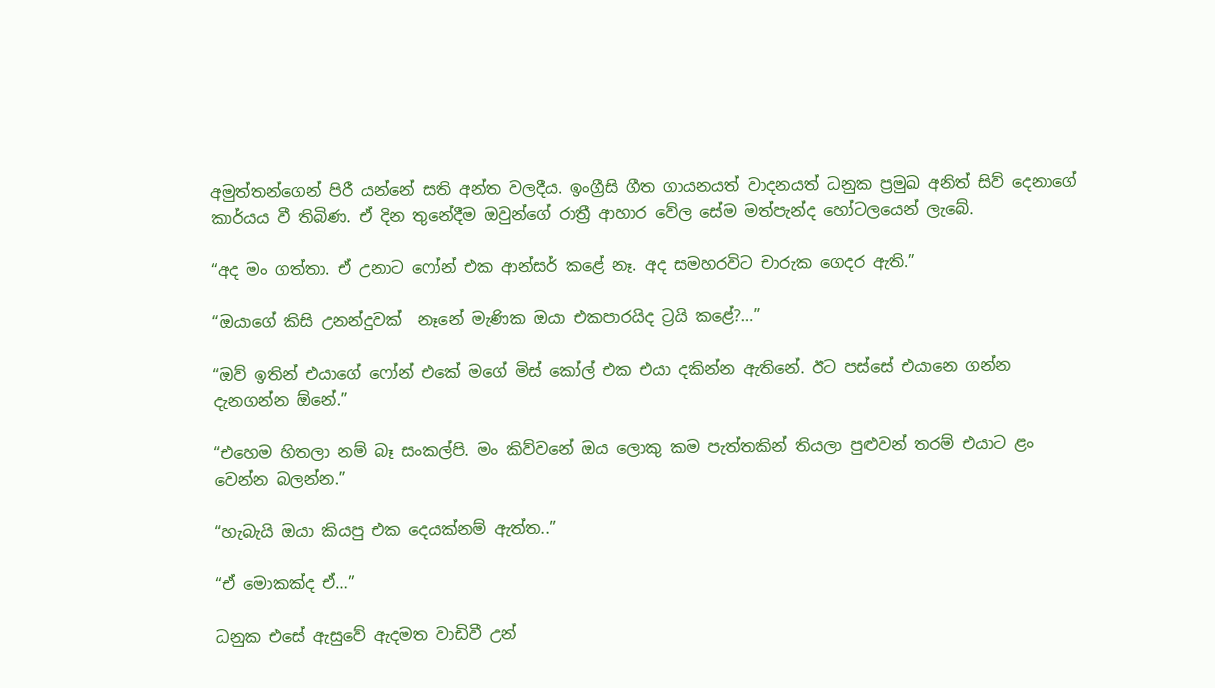අමුත්තන්ගෙන් පිරී යන්නේ සති අන්ත වලදීය. ඉංග්‍රීසි ගීත ගායනයත් වාදනයත් ධනුක ප්‍රමුඛ අනිත් සිව් දෙනාගේ කාර්යය වී තිබිණ. ඒ දින තුනේදීම ඔවුන්ගේ රාත්‍රී ආහාර වේල සේම මත්පැන්ද හෝටලයෙන් ලැබේ.

“අද මං ගත්තා. ඒ උනාට ෆෝන් එක ආන්සර් කළේ නෑ. අද සමහරවිට චාරුක ගෙදර ඇති.”

“ඔයාගේ කිසි උනන්දුවක්  නෑනේ මැණික ඔයා එකපාරයිද ට්‍රයි කළේ?…”

“ඔව් ඉතින් එයාගේ ෆෝන් එකේ මගේ මිස් කෝල් එක එයා දකින්න ඇතිනේ. ඊට පස්සේ එයානෙ ගන්න දැනගන්න ඕනේ.”

“එහෙම හිතලා නම් බෑ සංකල්පි. මං කිව්වනේ ඔය ලොකු කම පැත්තකින් තියලා පුළුවන් තරම් එයාට ළං වෙන්න බලන්න.”

“හැබැයි ඔයා කියපු එක දෙයක්නම් ඇත්ත..”

“ඒ මොකක්ද ඒ…”

ධනුක එසේ ඇසුවේ ඇදමත වාඩිවී උන්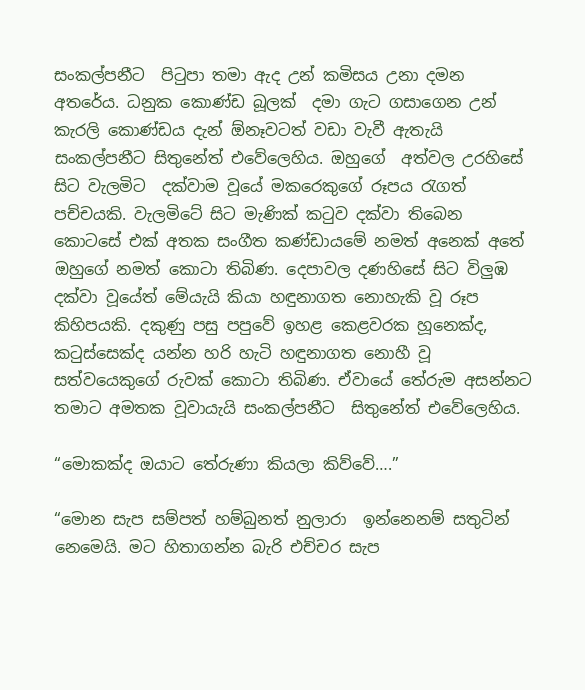සංකල්පනීට  පිටුපා තමා ඇද උන් කමිසය උනා දමන අතරේය. ධනුක කොණ්ඩ බූලක්  දමා ගැට ගසාගෙන උන් කැරලි කොණ්ඩය දැන් ඕනෑවටත් වඩා වැවී ඇතැයි සංකල්පනීට සිතුනේත් එවේලෙහිය. ඔහුගේ  අත්වල උරහිසේ සිට වැලමිට  දක්වාම වූයේ මකරෙකුගේ රූපය රැගත් පච්චයකි. වැලමිටේ සිට මැණික් කටුව දක්වා තිබෙන කොටසේ එක් අතක සංගීත කණ්ඩායමේ නමත් අනෙක් අතේ ඔහුගේ නමත් කොටා තිබිණ. දෙපාවල දණහිසේ සිට විලුඹ  දක්වා වූයේත් මේයැයි කියා හඳුනාගත නොහැකි වූ රූප කිහිපයකි. දකුණු පසු පපුවේ ඉහළ කෙළවරක හූනෙක්ද, කටුස්සෙක්ද යන්න හරි හැටි හඳුනාගත නොහී වූ සත්වයෙකුගේ රුවක් කොටා තිබිණ. ඒවායේ තේරුම අසන්නට තමාට අමතක වූවායැයි සංකල්පනීට  සිතුනේත් එවේලෙහිය.

“මොකක්ද ඔයාට තේරුණා කියලා කිව්වේ….”

“මොන සැප සම්පත් හම්බුනත් නුලාරා  ඉන්නෙනම් සතුටින් නෙමෙයි. මට හිතාගන්න බැරි එච්චර සැප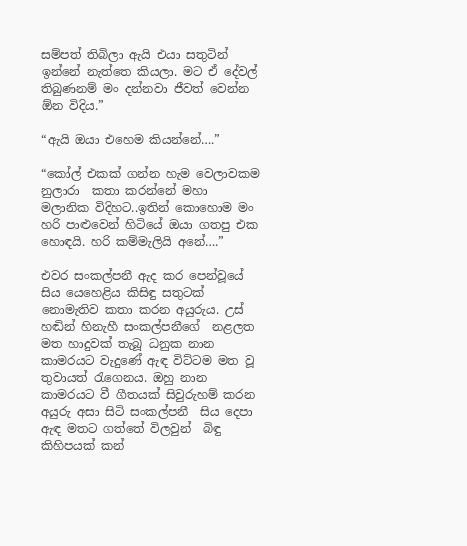සම්පත් තිබිලා ඇයි එයා සතුටින් ඉන්නේ නැත්තෙ කියලා. මට ඒ දේවල් තිබුණනම් මං දන්නවා ජීවත් වෙන්න ඕන විදිය.”

“ඇයි ඔයා එහෙම කියන්නේ….”

“කෝල් එකක් ගන්න හැම වෙලාවකම නුලාරා  කතා කරන්නේ මහා මලානික විදිහට..ඉතින් කොහොම මං හරි පාළුවෙන් හිටියේ ඔයා ගතපු එක හොඳයි. හරි කම්මැලියි අනේ….”

එවර සංකල්පනී ඇද කර පෙන්වූයේ සිය යෙහෙළිය කිසිඳු සතුටක් නොමැතිව කතා කරන අයුරුය. උස් හඬින් හිනැහී සංකල්පනීගේ  නළලත මත හාදුවක් තැබූ ධනුක නාන කාමරයට වැදුණේ ඇඳ විට්ටම මත වූ තුවායත් රැගෙනය. ඔහු නාන කාමරයට වී ගීතයක් සිවුරුහම් කරන අයුරු අසා සිටි සංකල්පනී  සිය දෙපා ඇඳ මතට ගත්තේ විලවුන්  බිඳු කිහිපයක් කන්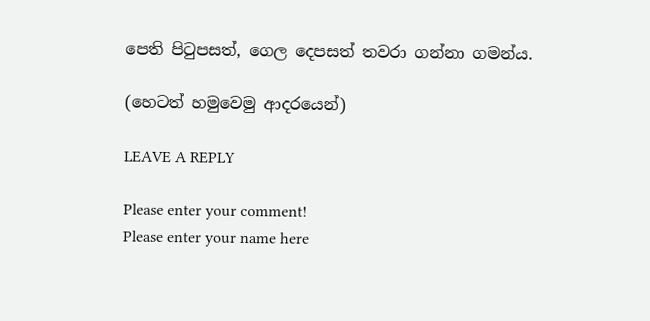පෙති පිටුපසත්, ගෙල දෙපසත් තවරා ගන්නා ගමන්ය.

(හෙටත් හමුවෙමු ආදරයෙන්)

LEAVE A REPLY

Please enter your comment!
Please enter your name here